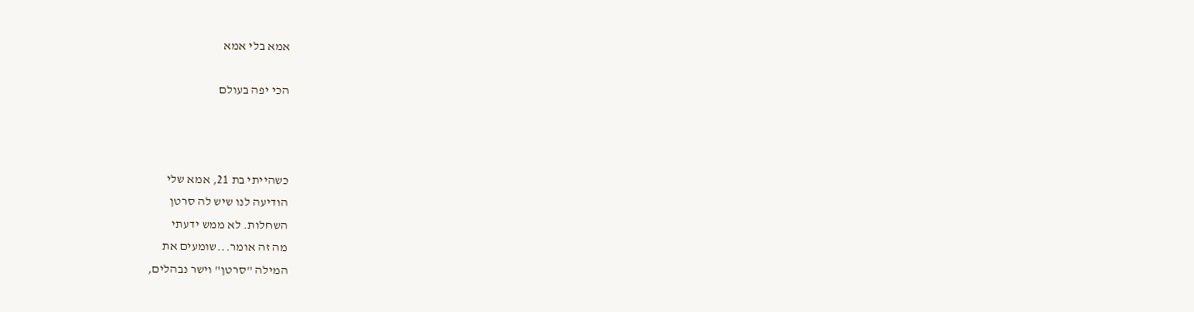אמא בלי אמא

הכי יפה בעולם



כשהייתי בת 21, אמא שלי
הודיעה לנו שיש לה סרטן
השחלות. לא ממש ידעתי
מה זה אומר...שומעים את
המילה "סרטן" וישר נבהלים,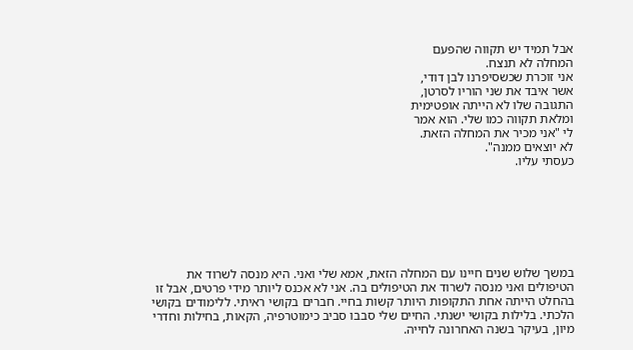אבל תמיד יש תקווה שהפעם
המחלה לא תנצח.
אני זוכרת שכשסיפרנו לבן דודי,
אשר איבד את שני הוריו לסרטן,
התגובה שלו לא הייתה אופטימית
ומלאת תקווה כמו שלי. הוא אמר
לי "אני מכיר את המחלה הזאת.
לא יוצאים ממנה".
כעסתי עליו.







במשך שלוש שנים חיינו עם המחלה הזאת, אמא שלי ואני. היא מנסה לשרוד את הטיפולים ואני מנסה לשרוד את הטיפולים בה. אני לא אכנס ליותר מידי פרטים, אבל זו בהחלט הייתה אחת התקופות היותר קשות בחיי. חברים בקושי ראיתי. ללימודים בקושי הלכתי. בלילות בקושי ישנתי. החיים שלי סבבו סביב כימוטרפיה, הקאות, בחילות וחדרי מיון, בעיקר בשנה האחרונה לחייה.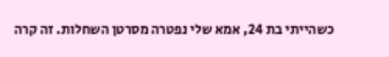כשהייתי בת 24, אמא שלי נפטרה מסרטן השחלות. זה קרה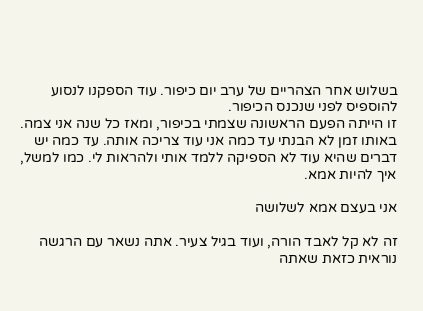בשלוש אחר הצהריים של ערב יום כיפור. עוד הספקנו לנסוע להוספיס לפני שנכנס הכיפור.
זו הייתה הפעם הראשונה שצמתי בכיפור, ומאז כל שנה אני צמה.
באותו זמן לא הבנתי עד כמה אני עוד צריכה אותה. עד כמה יש דברים שהיא עוד לא הספיקה ללמד אותי ולהראות לי. כמו למשל, איך להיות אמא.

אני בעצם אמא לשלושה

זה לא קל לאבד הורה, ועוד בגיל צעיר. אתה נשאר עם הרגשה נוראית כזאת שאתה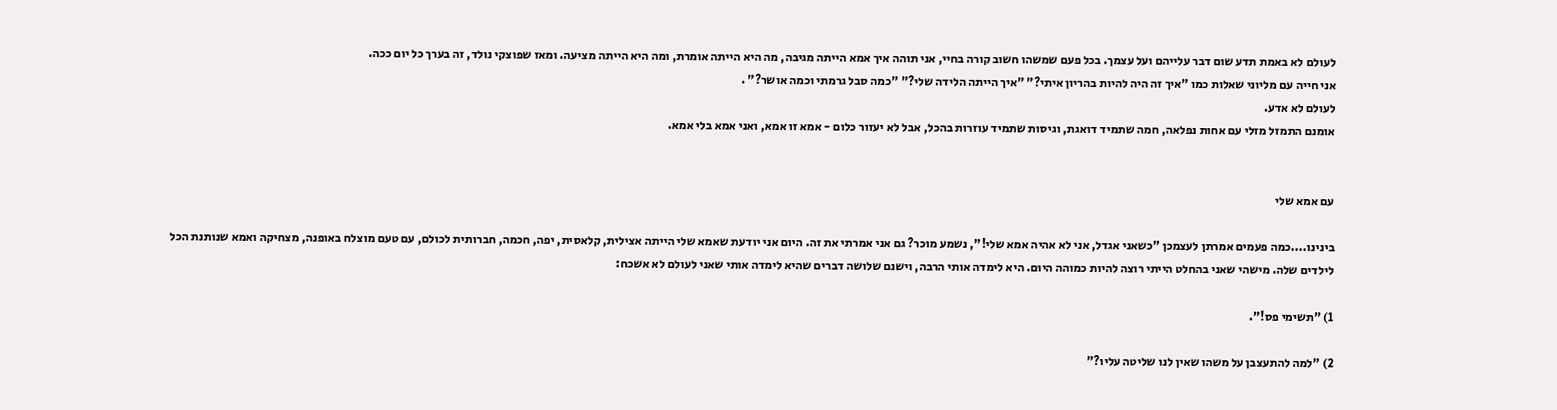לעולם לא באמת תדע שום דבר עלייהם ועל עצמך. בכל פעם שמשהו חשוב קורה בחיי, אני תוהה איך אמא הייתה מגיבה, מה היא הייתה אומרת, ומה היא הייתה מציעה. ומאז שפוצקי נולד, זה בערך כל יום ככה.
אני חייה עם מליוני שאלות כמו "איך זה היה להיות בהריון איתי?" "איך הייתה הלידה שלי?" "כמה סבל גרמתי וכמה אושר?" .
לעולם לא אדע.
אומנם התמזל מזלי עם אחות נפלאה, חמה שתמיד דואגת, וגיסות שתמיד עוזרות בהכל, אבל לא יעזור כלום - אמא זו אמא, ואני אמא בלי אמא.


עם אמא שלי

בינינו....כמה פעמים אמרתן לעצמכן "כשאני אגדל, אני לא אהיה אמא שלי!", נשמע מוכר? גם אני אמרתי את זה. היום אני יודעת שאמא שלי הייתה אצילית, קלאסית, יפה, חכמה, חברותית לכולם, עם טעם מוצלח באופנה, מצחיקה ואמא שנותנת הכל לילדים שלה. מישהי שאני בהחלט הייתי רוצה להיות כמוהה היום. היא לימדה אותי הרבה, וישנם שלושה דברים שהיא לימדה אותי שאני לעולם לא אשכח:

1) "תשימי פס!".

2) "למה להתעצבן על משהו שאין לנו שליטה עליו?"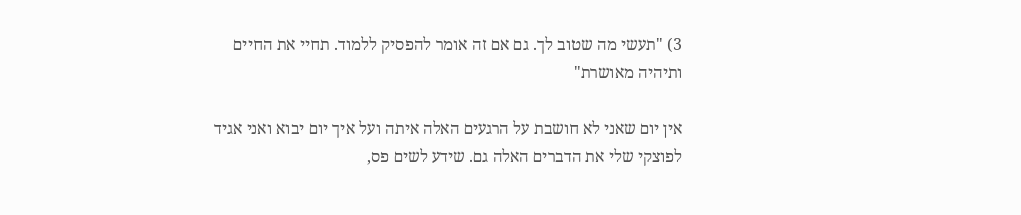3) "תעשי מה שטוב לך. גם אם זה אומר להפסיק ללמוד. תחיי את החיים ותיהיה מאושרת"

אין יום שאני לא חושבת על הרגעים האלה איתה ועל איך יום יבוא ואני אגיד לפוצקי שלי את הדברים האלה גם. שידע לשים פס,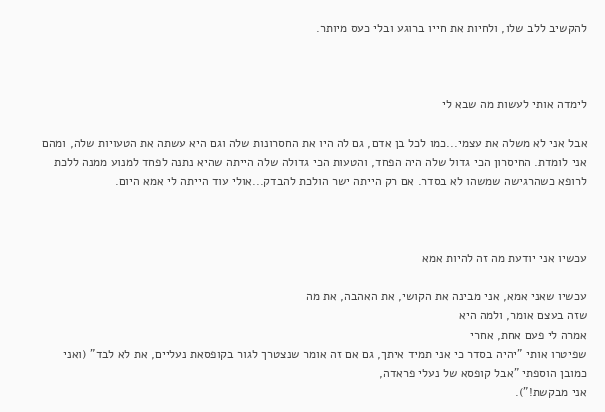להקשיב ללב שלו, ולחיות את חייו ברוגע ובלי כעס מיותר.



לימדה אותי לעשות מה שבא לי

אבל אני לא משלה את עצמי...כמו לכל בן אדם, גם לה היו את החסרונות שלה וגם היא עשתה את הטעויות שלה, ומהם אני לומדת. החיסרון הכי גדול שלה היה הפחד, והטעות הכי גדולה שלה הייתה שהיא נתנה לפחד למנוע ממנה ללכת לרופא כשהרגישה שמשהו לא בסדר. אם רק הייתה ישר הולכת להבדק...אולי עוד הייתה לי אמא היום.



עכשיו אני יודעת מה זה להיות אמא

עכשיו שאני אמא, אני מבינה את הקושי, את האהבה, את מה
שזה בעצם אומר, ולמה היא
אמרה לי פעם אחת, אחרי
שפיטרו אותי "יהיה בסדר כי אני תמיד איתך, גם אם זה אומר שנצטרך לגור בקופסאת נעליים, את לא לבד" (ואני כמובן הוספתי "אבל קופסא של נעלי פראדה,
אני מבקשת!").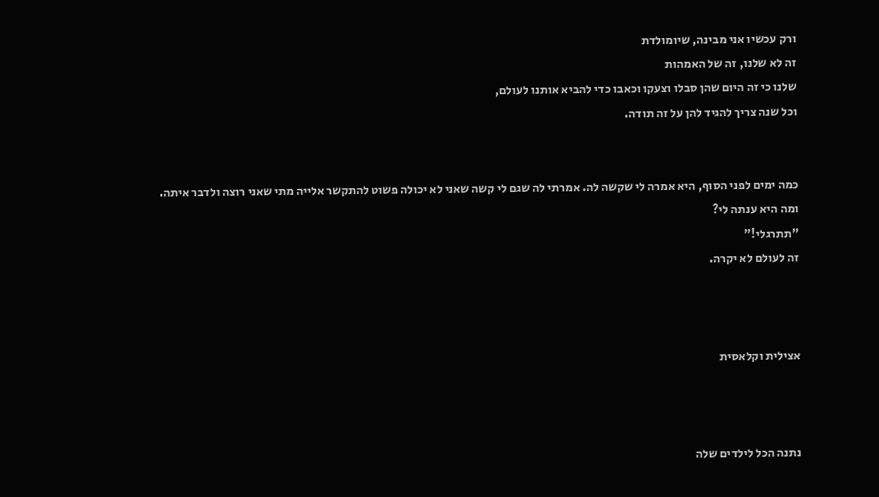ורק עכשיו אני מבינה, שיומולדת
זה לא שלנו, זה של האמהות
שלנו כי זה היום שהן סבלו וצעקו וכאבו כדי להביא אותנו לעולם,
וכל שנה צריך להגיד להן על זה תודה.


כמה ימים לפני הסוף, היא אמרה לי שקשה לה. אמרתי לה שגם לי קשה שאני לא יכולה פשוט להתקשר אלייה מתי שאני רוצה ולדבר איתה.
ומה היא ענתה לי?
"תתרגלי!"
זה לעולם לא יקרה.



אצילית וקלאסית



נתנה הכל לילדים שלה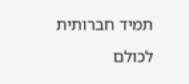תמיד חברותית לכולם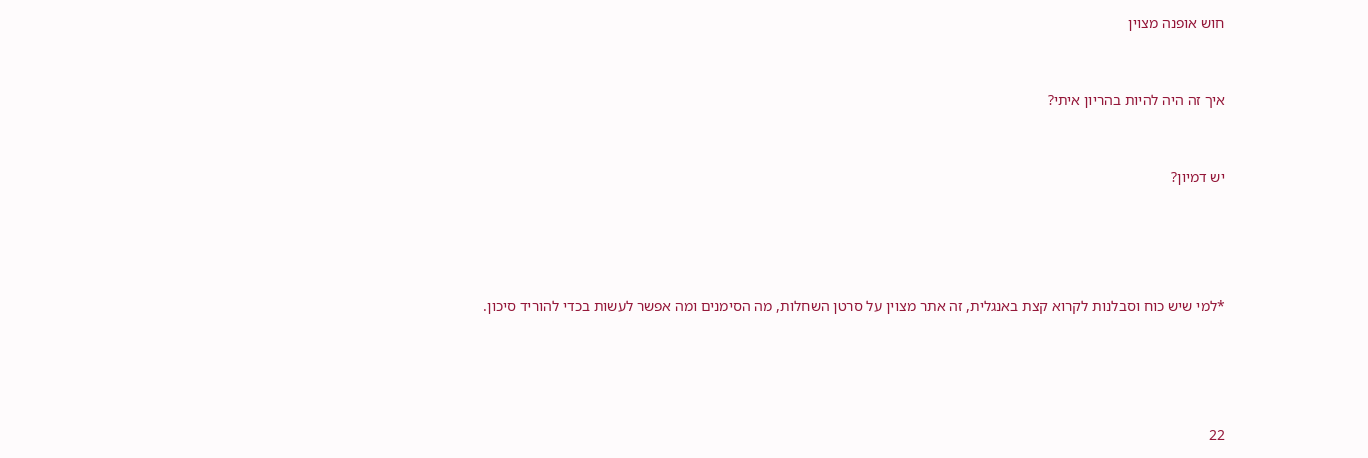חוש אופנה מצוין


איך זה היה להיות בהריון איתי?


יש דמיון?




*למי שיש כוח וסבלנות לקרוא קצת באנגלית, זה אתר מצוין על סרטן השחלות, מה הסימנים ומה אפשר לעשות בכדי להוריד סיכון.




22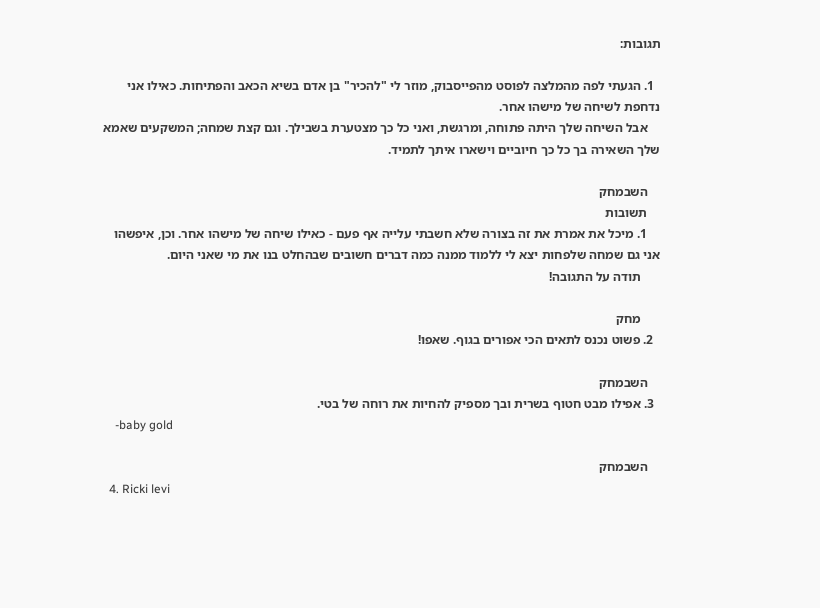תגובות:

  1. הגעתי לפה מהמלצה לפוסט מהפייסבוק, מוזר לי "להכיר" בן אדם בשיא הכאב והפתיחות. כאילו אני נדחפת לשיחה של מישהו אחר.
    אבל השיחה שלך היתה פתוחה, ומרגשת, ואני כל כך מצטערת בשבילך. וגם קצת שמחה; המשקעים שאמא שלך השאירה בך כל כך חיוביים וישארו איתך לתמיד.

    השבמחק
    תשובות
    1. מיכל את אמרת את זה בצורה שלא חשבתי עלייה אף פעם - כאילו שיחה של מישהו אחר. וכן, איפשהו אני גם שמחה שלפחות יצא לי ללמוד ממנה כמה דברים חשובים שבהחלט בנו את מי שאני היום.
      תודה על התגובה!

      מחק
  2. פשוט נכנס לתאים הכי אפורים בגוף. שאפו!

    השבמחק
  3. אפילו מבט חטוף בשרית ובך מספיק להחיות את רוחה של בטי.
    -baby gold

    השבמחק
  4. Ricki levi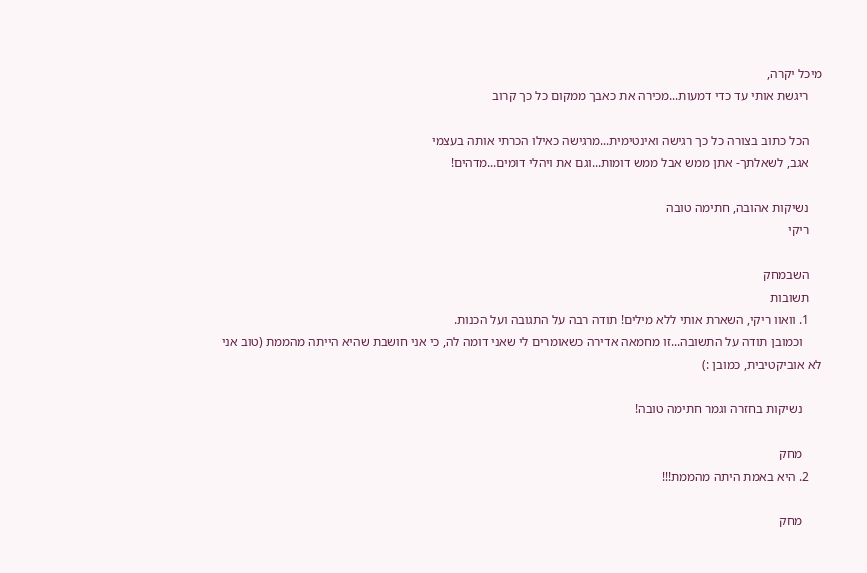מיכל יקרה,
    ריגשת אותי עד כדי דמעות...מכירה את כאבך ממקום כל כך קרוב

    הכל כתוב בצורה כל כך רגישה ואינטימית...מרגישה כאילו הכרתי אותה בעצמי
    אגב, לשאלתך- אתן ממש אבל ממש דומות...וגם את ויהלי דומים...מדהים!

    נשיקות אהובה, חתימה טובה
    ריקי

    השבמחק
    תשובות
    1. וואוו ריקי, השארת אותי ללא מילים! תודה רבה על התגובה ועל הכנות.
      וכמובן תודה על התשובה...זו מחמאה אדירה כשאומרים לי שאני דומה לה, כי אני חושבת שהיא הייתה מהממת (טוב אני לא אוביקטיבית, כמובן :)

      נשיקות בחזרה וגמר חתימה טובה!

      מחק
    2. היא באמת היתה מהממת!!!

      מחק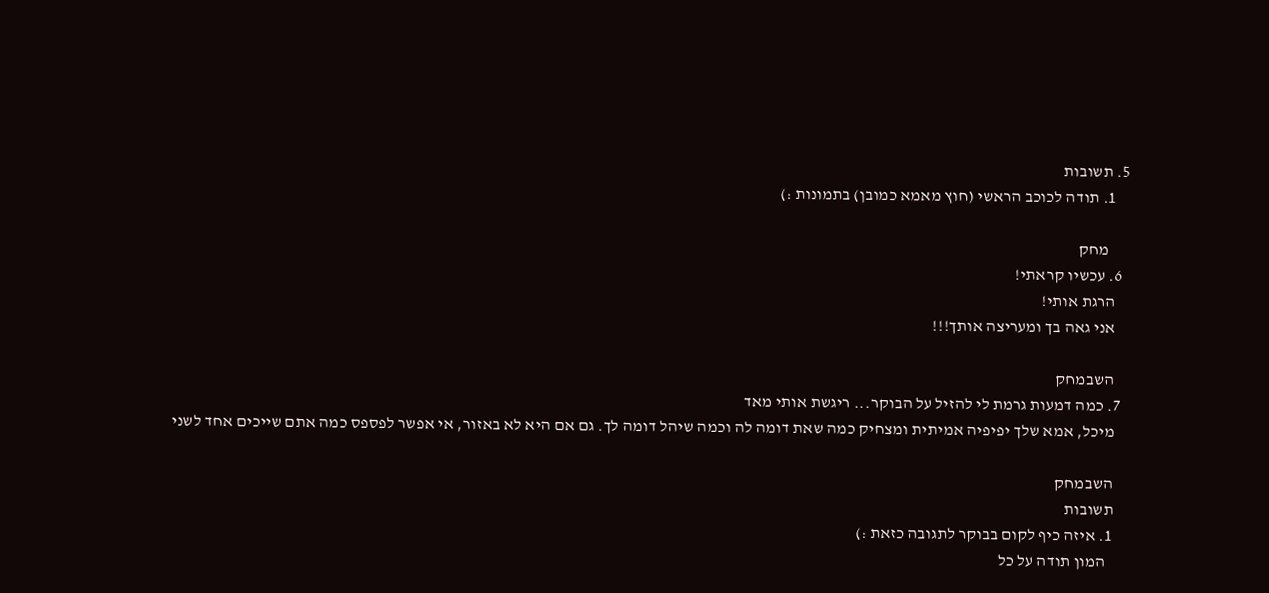5. תשובות
    1. תודה לכוכב הראשי (חוץ מאמא כמובן) בתמונות :)

      מחק
  6. עכשיו קראתי!
    הרגת אותי!
    אני גאה בך ומעריצה אותך!!!

    השבמחק
  7. כמה דמעות גרמת לי להזיל על הבוקר... ריגשת אותי מאד
    מיכל, אמא שלך יפיפיה אמיתית ומצחיק כמה שאת דומה לה וכמה שיהל דומה לך. גם אם היא לא באזור, אי אפשר לפספס כמה אתם שייכים אחד לשני

    השבמחק
    תשובות
    1. איזה כיף לקום בבוקר לתגובה כזאת :)
      המון תודה על כל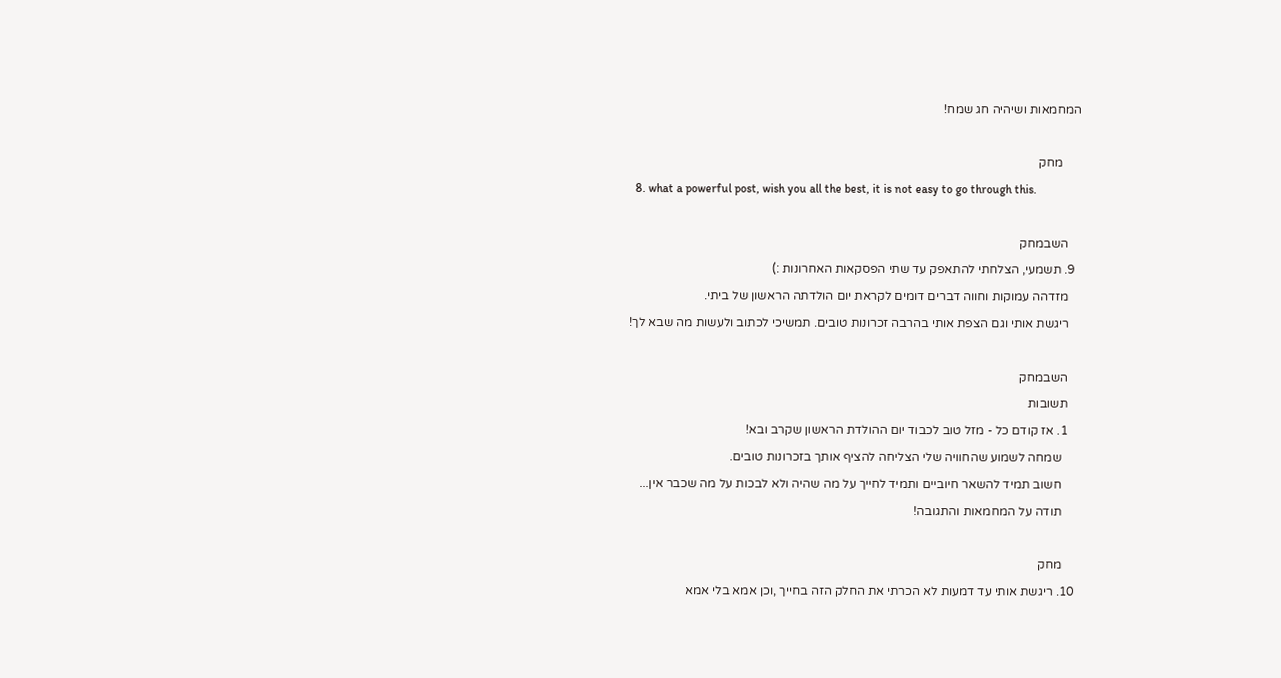המחמאות ושיהיה חג שמח!

      מחק
  8. what a powerful post, wish you all the best, it is not easy to go through this.

    השבמחק
  9. תשמעי, הצלחתי להתאפק עד שתי הפסקאות האחרונות :)
    מזדהה עמוקות וחווה דברים דומים לקראת יום הולדתה הראשון של ביתי.
    ריגשת אותי וגם הצפת אותי בהרבה זכרונות טובים. תמשיכי לכתוב ולעשות מה שבא לך!

    השבמחק
    תשובות
    1. אז קודם כל - מזל טוב לכבוד יום ההולדת הראשון שקרב ובא!
      שמחה לשמוע שהחוויה שלי הצליחה להציף אותך בזכרונות טובים.
      חשוב תמיד להשאר חיוביים ותמיד לחייך על מה שהיה ולא לבכות על מה שכבר אין...
      תודה על המחמאות והתגובה!

      מחק
  10. ריגשת אותי עד דמעות לא הכרתי את החלק הזה בחייך ,וכן אמא בלי אמא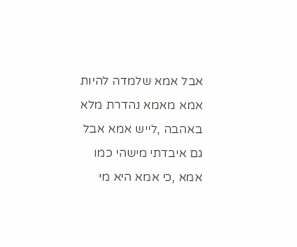אבל אמא שלמדה להיות אמא מאמא נהדרת מלא באהבה ,לייש אמא אבל גם איבדתי מישהי כמו אמא ,כי אמא היא מי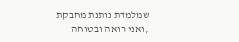שמלמדת נותנת מחבקת ,ואני רואה ובטוחה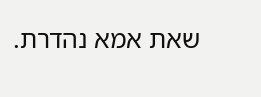שאת אמא נהדרת.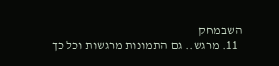השבמחק
  11. מרגש.. גם התמונות מרגשות וכל כך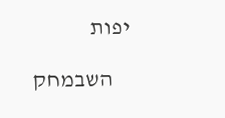יפות

    השבמחק